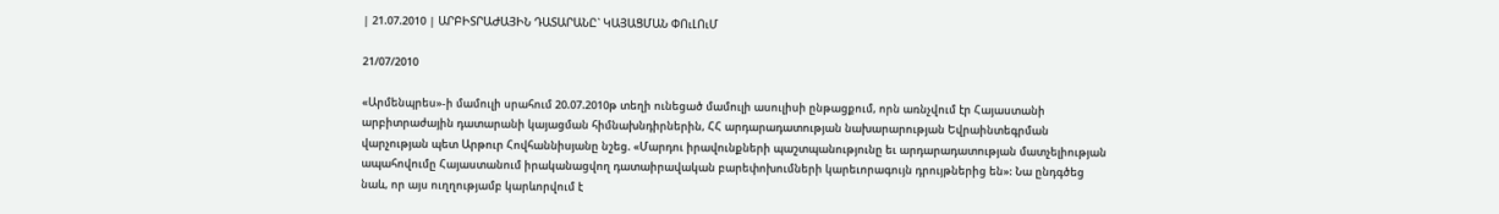| 21.07.2010 | ԱՐԲԻՏՐԱԺԱՅԻՆ ԴԱՏԱՐԱՆԸ` ԿԱՅԱՑՄԱՆ ՓՈւԼՈւՄ

21/07/2010

«Արմենպրես»-ի մամուլի սրահում 20.07.2010թ տեղի ունեցած մամուլի ասուլիսի ընթացքում, որն առնչվում էր Հայաստանի արբիտրաժային դատարանի կայացման հիմնախնդիրներին, ՀՀ արդարադատության նախարարության Եվրաինտեգրման վարչության պետ Արթուր Հովհաննիսյանը նշեց. «Մարդու իրավունքների պաշտպանությունը եւ արդարադատության մատչելիության ապահովումը Հայաստանում իրականացվող դատաիրավական բարեփոխումների կարեւորագույն դրույթներից են»: Նա ընդգծեց նաև, որ այս ուղղությամբ կարևորվում է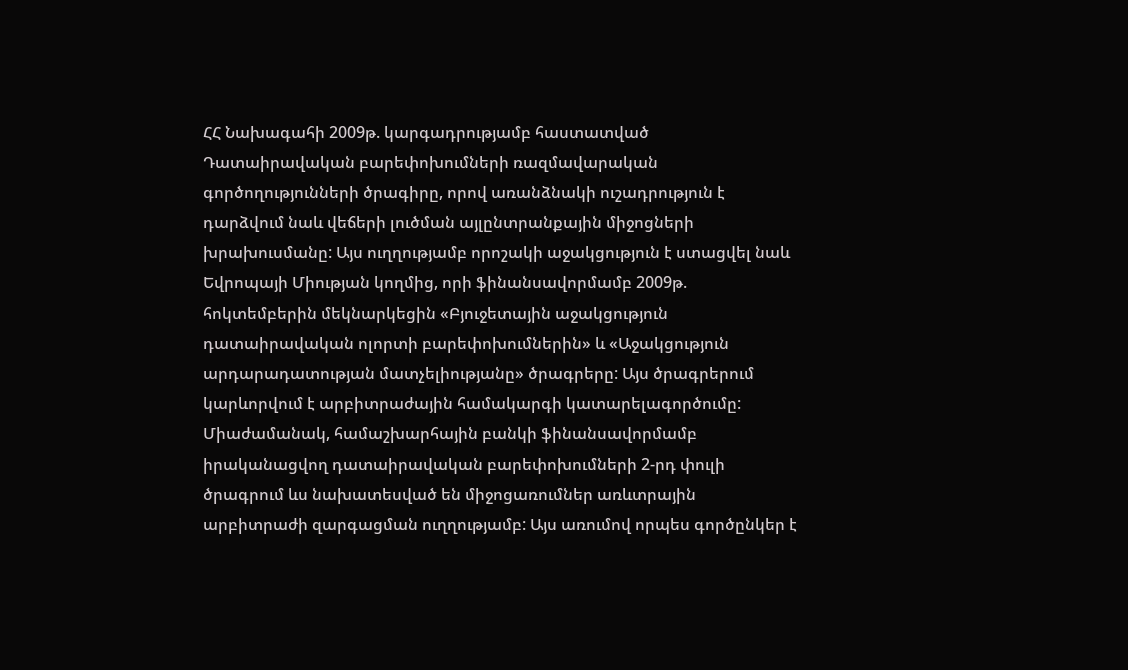ՀՀ Նախագահի 2009թ. կարգադրությամբ հաստատված Դատաիրավական բարեփոխումների ռազմավարական գործողությունների ծրագիրը, որով առանձնակի ուշադրություն է դարձվում նաև վեճերի լուծման այլընտրանքային միջոցների խրախուսմանը: Այս ուղղությամբ որոշակի աջակցություն է ստացվել նաև Եվրոպայի Միության կողմից, որի ֆինանսավորմամբ 2009թ. հոկտեմբերին մեկնարկեցին «Բյուջետային աջակցություն դատաիրավական ոլորտի բարեփոխումներին» և «Աջակցություն արդարադատության մատչելիությանը» ծրագրերը: Այս ծրագրերում կարևորվում է արբիտրաժային համակարգի կատարելագործումը: Միաժամանակ, համաշխարհային բանկի ֆինանսավորմամբ իրականացվող դատաիրավական բարեփոխումների 2-րդ փուլի ծրագրում ևս նախատեսված են միջոցառումներ առևտրային արբիտրաժի զարգացման ուղղությամբ: Այս առումով որպես գործընկեր է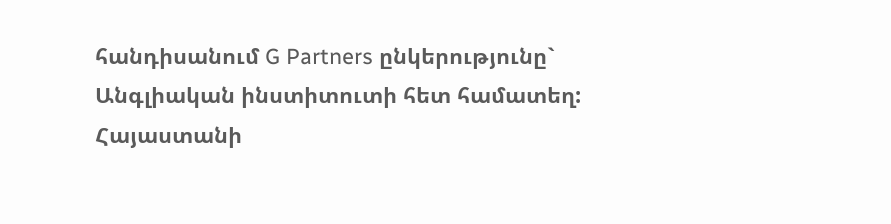հանդիսանում G Partners ընկերությունը` Անգլիական ինստիտուտի հետ համատեղ: Հայաստանի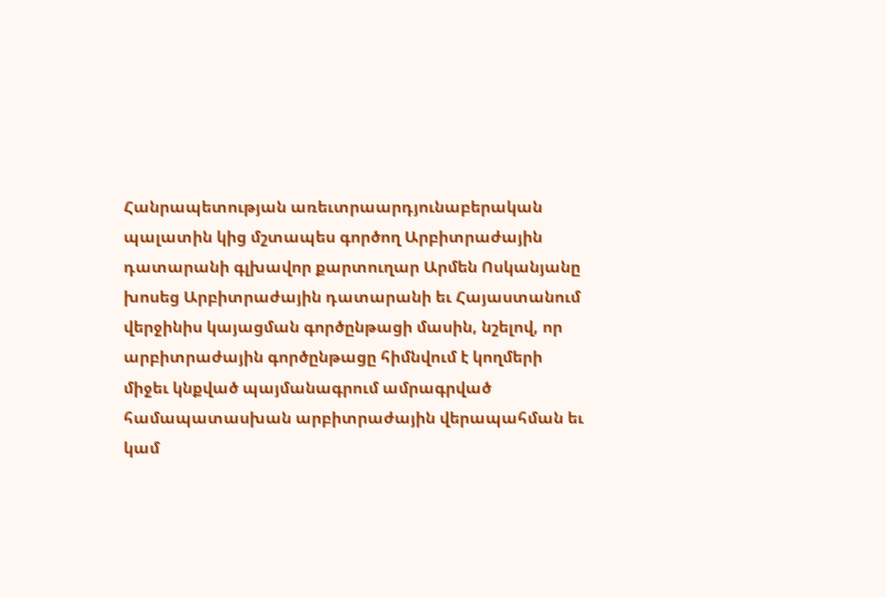Հանրապետության առեւտրաարդյունաբերական պալատին կից մշտապես գործող Արբիտրաժային դատարանի գլխավոր քարտուղար Արմեն Ոսկանյանը խոսեց Արբիտրաժային դատարանի եւ Հայաստանում վերջինիս կայացման գործընթացի մասին, նշելով, որ արբիտրաժային գործընթացը հիմնվում է կողմերի միջեւ կնքված պայմանագրում ամրագրված համապատասխան արբիտրաժային վերապահման եւ կամ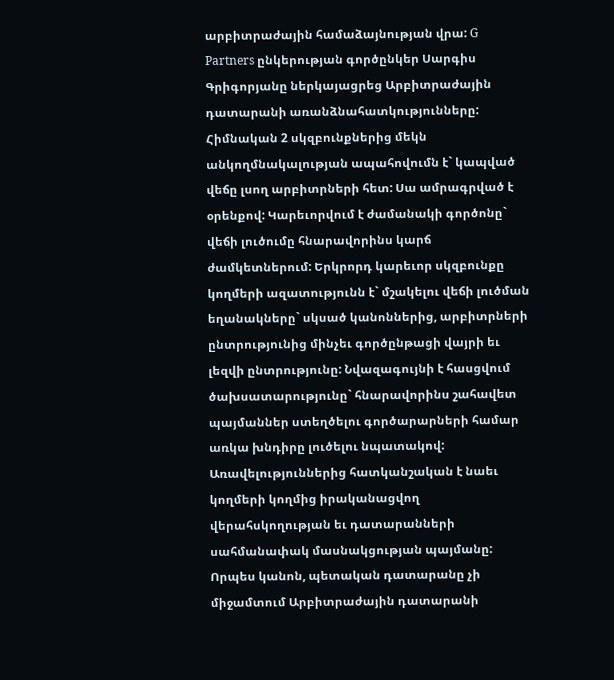արբիտրաժային համաձայնության վրա: G Partners ընկերության գործընկեր Սարգիս Գրիգորյանը ներկայացրեց Արբիտրաժային դատարանի առանձնահատկությունները: Հիմնական 2 սկզբունքներից մեկն անկողմնակալության ապահովումն է` կապված վեճը լսող արբիտրների հետ: Սա ամրագրված է օրենքով: Կարեւորվում է ժամանակի գործոնը` վեճի լուծումը հնարավորինս կարճ ժամկետներում: Երկրորդ կարեւոր սկզբունքը կողմերի ազատությունն է` մշակելու վեճի լուծման եղանակները` սկսած կանոններից, արբիտրների ընտրությունից մինչեւ գործընթացի վայրի եւ լեզվի ընտրությունը: Նվազագույնի է հասցվում ծախսատարությունը` հնարավորինս շահավետ պայմաններ ստեղծելու գործարարների համար առկա խնդիրը լուծելու նպատակով: Առավելություններից հատկանշական է նաեւ կողմերի կողմից իրականացվող վերահսկողության եւ դատարանների սահմանափակ մասնակցության պայմանը: Որպես կանոն, պետական դատարանը չի միջամտում Արբիտրաժային դատարանի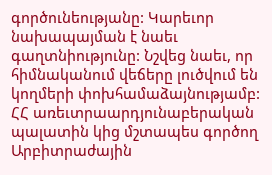գործունեությանը: Կարեւոր նախապայման է նաեւ գաղտնիությունը: Նշվեց նաեւ, որ հիմնականում վեճերը լուծվում են կողմերի փոխհամաձայնությամբ: ՀՀ առեւտրաարդյունաբերական պալատին կից մշտապես գործող Արբիտրաժային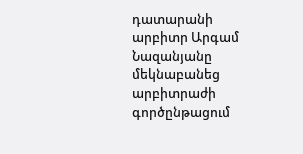դատարանի արբիտր Արգամ Նազանյանը մեկնաբանեց արբիտրաժի գործընթացում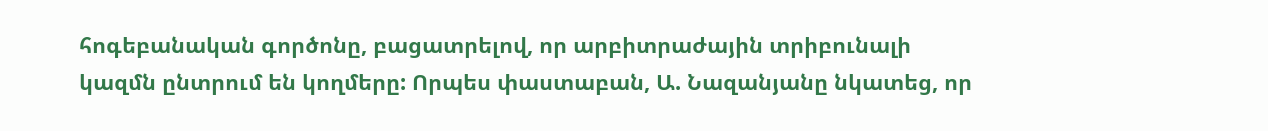հոգեբանական գործոնը, բացատրելով, որ արբիտրաժային տրիբունալի կազմն ընտրում են կողմերը: Որպես փաստաբան, Ա. Նազանյանը նկատեց, որ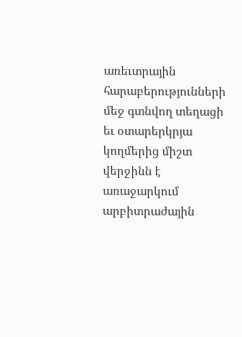առեւտրային հարաբերությունների մեջ գտնվող տեղացի եւ օտարերկրյա կողմերից միշտ վերջինն է առաջարկում արբիտրաժային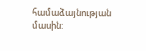համաձայնության մասին: